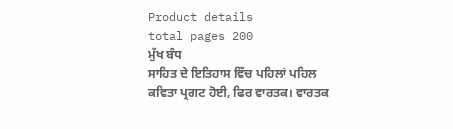Product details
total pages 200
ਮੁੱਖ ਬੰਧ
ਸਾਹਿਤ ਦੇ ਇਤਿਹਾਸ ਵਿੱਚ ਪਹਿਲਾਂ ਪਹਿਲ ਕਵਿਤਾ ਪ੍ਰਗਟ ਹੋਈ, ਫਿਰ ਵਾਰਤਕ। ਵਾਰਤਕ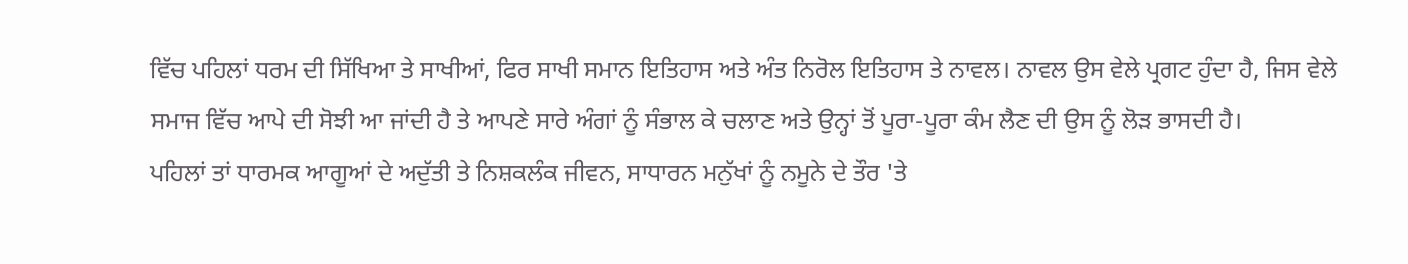ਵਿੱਚ ਪਹਿਲਾਂ ਧਰਮ ਦੀ ਸਿੱਖਿਆ ਤੇ ਸਾਖੀਆਂ, ਫਿਰ ਸਾਖੀ ਸਮਾਨ ਇਤਿਹਾਸ ਅਤੇ ਅੰਤ ਨਿਰੋਲ ਇਤਿਹਾਸ ਤੇ ਨਾਵਲ। ਨਾਵਲ ਉਸ ਵੇਲੇ ਪ੍ਰਗਟ ਹੁੰਦਾ ਹੈ, ਜਿਸ ਵੇਲੇ ਸਮਾਜ ਵਿੱਚ ਆਪੇ ਦੀ ਸੋਝੀ ਆ ਜਾਂਦੀ ਹੈ ਤੇ ਆਪਣੇ ਸਾਰੇ ਅੰਗਾਂ ਨੂੰ ਸੰਭਾਲ ਕੇ ਚਲਾਣ ਅਤੇ ਉਨ੍ਹਾਂ ਤੋਂ ਪੂਰਾ-ਪੂਰਾ ਕੰਮ ਲੈਣ ਦੀ ਉਸ ਨੂੰ ਲੋੜ ਭਾਸਦੀ ਹੈ।
ਪਹਿਲਾਂ ਤਾਂ ਧਾਰਮਕ ਆਗੂਆਂ ਦੇ ਅਦੁੱਤੀ ਤੇ ਨਿਸ਼ਕਲੰਕ ਜੀਵਨ, ਸਾਧਾਰਨ ਮਨੁੱਖਾਂ ਨੂੰ ਨਮੂਨੇ ਦੇ ਤੌਰ 'ਤੇ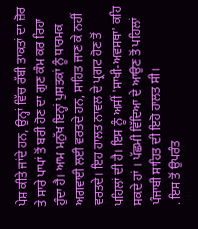ਪੇਸ਼ ਕੀਤੇ ਜਾਂਦੇ ਹਨ, ਉਨ੍ਹਾਂ ਵਿੱਚ ਰੱਬੀ ਤਾਕਤਾਂ ਦਾ ਜ਼ੋਰ ਤੇ ਸਾਰੇ ਪਾਪਾਂ ਤੋਂ ਬਰੀ ਹੋਣ ਦਾ ਗੁਣ ਕੰਮ ਕਰ ਰਿਹਾ ਹੁੰਦਾ ਹੈ। ਆਮ ਮਨੁੱਖ ਇਨ੍ਹਾਂ ਪੁਸਤਕਾਂ ਨੂੰ ਧਾਰਮਕ ਅਗਵਾਈ ਲਈ ਵਰਤਦੇ ਹਨ, ਸਾਹਿਤ ਜਾਣ ਕੇ ਨਹੀਂ ਵਰਤਦੇ। ਇਹ ਹਾਲਤ ਨਾਵਲ ਦੇ ਪ੍ਰਗਟ ਹੋਣ ਤੋਂ ਪਹਿਲਾਂ ਦੀ ਹੈ। ਇਸ ਨੂੰ ਅਸੀਂ 'ਸਾਖੀ-ਅਵਸਥਾ' ਕਹਿ ਸਕਦੇ ਹਾਂ । ਪੱਛਮੀ ਵਿੱਦਿਆ ਦੇ ਆਉਣ ਤੋਂ ਪਹਿਲਾਂ ਪੰਜਾਬੀ ਸਾਹਿਤ ਦੀ ਇਹੋ ਹਾਲਤ ਸੀ।
. ਇਸ ਤੋਂ ਉਪਰੰਤ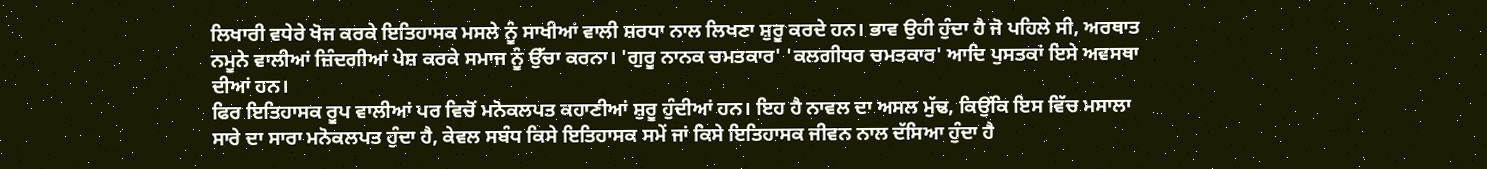ਲਿਖਾਰੀ ਵਧੇਰੇ ਖੋਜ ਕਰਕੇ ਇਤਿਹਾਸਕ ਮਸਲੇ ਨੂੰ ਸਾਖੀਆਂ ਵਾਲੀ ਸ਼ਰਧਾ ਨਾਲ ਲਿਖਣਾ ਸ਼ੁਰੂ ਕਰਦੇ ਹਨ। ਭਾਵ ਉਹੀ ਹੁੰਦਾ ਹੈ ਜੋ ਪਹਿਲੇ ਸੀ, ਅਰਥਾਤ ਨਮੂਨੇ ਵਾਲੀਆਂ ਜ਼ਿੰਦਗੀਆਂ ਪੇਸ਼ ਕਰਕੇ ਸਮਾਜ ਨੂੰ ਉੱਚਾ ਕਰਨਾ। 'ਗੁਰੂ ਨਾਨਕ ਚਮਤਕਾਰ' 'ਕਲਗੀਧਰ ਚਮਤਕਾਰ' ਆਦਿ ਪੁਸਤਕਾਂ ਇਸੇ ਅਵਸਥਾ ਦੀਆਂ ਹਨ।
ਫਿਰ ਇਤਿਹਾਸਕ ਰੂਪ ਵਾਲੀਆਂ ਪਰ ਵਿਚੋਂ ਮਨੋਕਲਪਤ ਕਹਾਣੀਆਂ ਸ਼ੁਰੂ ਹੁੰਦੀਆਂ ਹਨ। ਇਹ ਹੈ ਨਾਵਲ ਦਾ ਅਸਲ ਮੁੱਢ, ਕਿਉਂਕਿ ਇਸ ਵਿੱਚ ਮਸਾਲਾ ਸਾਰੇ ਦਾ ਸਾਰਾ ਮਨੋਕਲਪਤ ਹੁੰਦਾ ਹੈ, ਕੇਵਲ ਸਬੰਧ ਕਿਸੇ ਇਤਿਹਾਸਕ ਸਮੇਂ ਜਾਂ ਕਿਸੇ ਇਤਿਹਾਸਕ ਜੀਵਨ ਨਾਲ ਦੱਸਿਆ ਹੁੰਦਾ ਹੈ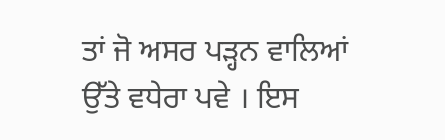ਤਾਂ ਜੋ ਅਸਰ ਪੜ੍ਹਨ ਵਾਲਿਆਂ ਉੱਤੇ ਵਧੇਰਾ ਪਵੇ । ਇਸ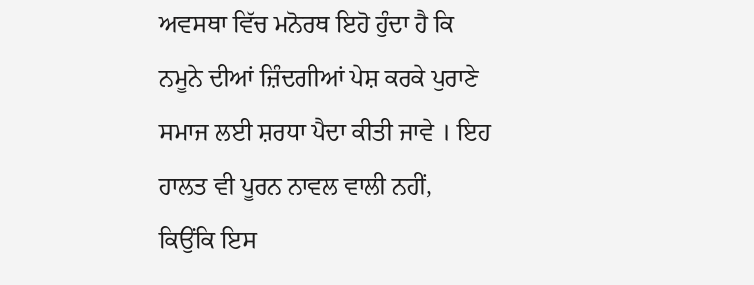ਅਵਸਥਾ ਵਿੱਚ ਮਨੋਰਥ ਇਹੋ ਹੁੰਦਾ ਹੈ ਕਿ ਨਮੂਨੇ ਦੀਆਂ ਜ਼ਿੰਦਗੀਆਂ ਪੇਸ਼ ਕਰਕੇ ਪੁਰਾਣੇ ਸਮਾਜ ਲਈ ਸ਼ਰਧਾ ਪੈਦਾ ਕੀਤੀ ਜਾਵੇ । ਇਹ ਹਾਲਤ ਵੀ ਪੂਰਨ ਨਾਵਲ ਵਾਲੀ ਨਹੀਂ, ਕਿਉਂਕਿ ਇਸ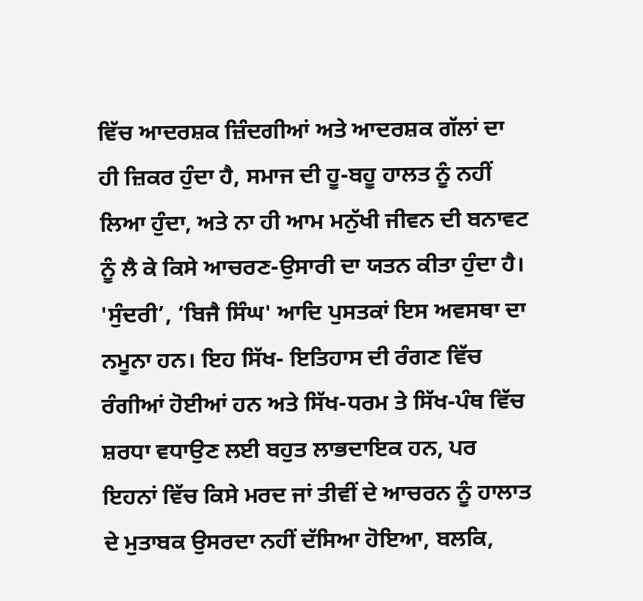ਵਿੱਚ ਆਦਰਸ਼ਕ ਜ਼ਿੰਦਗੀਆਂ ਅਤੇ ਆਦਰਸ਼ਕ ਗੱਲਾਂ ਦਾ ਹੀ ਜ਼ਿਕਰ ਹੁੰਦਾ ਹੈ, ਸਮਾਜ ਦੀ ਹੂ-ਬਹੂ ਹਾਲਤ ਨੂੰ ਨਹੀਂ ਲਿਆ ਹੁੰਦਾ, ਅਤੇ ਨਾ ਹੀ ਆਮ ਮਨੁੱਖੀ ਜੀਵਨ ਦੀ ਬਨਾਵਟ ਨੂੰ ਲੈ ਕੇ ਕਿਸੇ ਆਚਰਣ-ਉਸਾਰੀ ਦਾ ਯਤਨ ਕੀਤਾ ਹੁੰਦਾ ਹੈ।
'ਸੁੰਦਰੀ’, ‘ਬਿਜੈ ਸਿੰਘ' ਆਦਿ ਪੁਸਤਕਾਂ ਇਸ ਅਵਸਥਾ ਦਾ ਨਮੂਨਾ ਹਨ। ਇਹ ਸਿੱਖ- ਇਤਿਹਾਸ ਦੀ ਰੰਗਣ ਵਿੱਚ ਰੰਗੀਆਂ ਹੋਈਆਂ ਹਨ ਅਤੇ ਸਿੱਖ-ਧਰਮ ਤੇ ਸਿੱਖ-ਪੰਥ ਵਿੱਚ ਸ਼ਰਧਾ ਵਧਾਉਣ ਲਈ ਬਹੁਤ ਲਾਭਦਾਇਕ ਹਨ, ਪਰ ਇਹਨਾਂ ਵਿੱਚ ਕਿਸੇ ਮਰਦ ਜਾਂ ਤੀਵੀਂ ਦੇ ਆਚਰਨ ਨੂੰ ਹਾਲਾਤ ਦੇ ਮੁਤਾਬਕ ਉਸਰਦਾ ਨਹੀਂ ਦੱਸਿਆ ਹੋਇਆ, ਬਲਕਿ,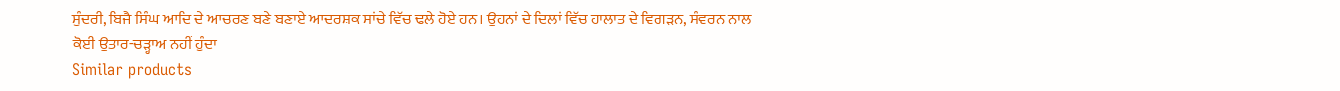ਸੁੰਦਰੀ, ਬਿਜੈ ਸਿੰਘ ਆਦਿ ਦੇ ਆਚਰਣ ਬਣੇ ਬਣਾਏ ਆਦਰਸ਼ਕ ਸਾਂਚੇ ਵਿੱਚ ਢਲੇ ਹੋਏ ਹਨ। ਉਹਨਾਂ ਦੇ ਦਿਲਾਂ ਵਿੱਚ ਹਾਲਾਤ ਦੇ ਵਿਗੜਨ, ਸੰਵਰਨ ਨਾਲ ਕੋਈ ਉਤਾਰ-ਚੜ੍ਹਾਅ ਨਹੀਂ ਹੁੰਦਾ
Similar products